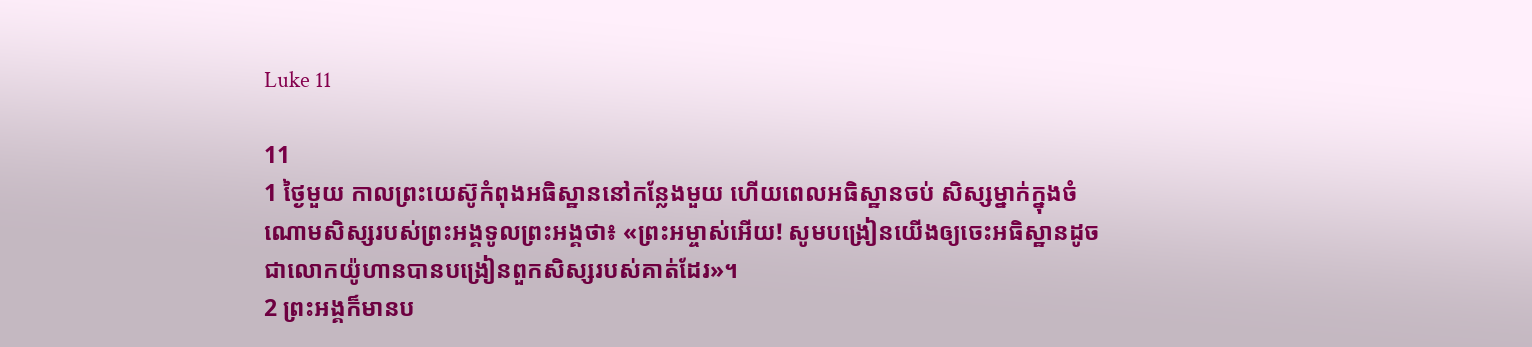Luke 11

11
1 ថ្ងៃមួយ កាលព្រះយេស៊ូកំពុងអធិស្ឋាននៅកន្លែងមួយ ហើយពេលអធិស្ឋានចប់ សិស្សម្នាក់ក្នុងចំណោមសិស្សរបស់ព្រះអង្គទូលព្រះអង្គថា៖ «ព្រះអម្ចាស់អើយ! សូមបង្រៀនយើងឲ្យចេះអធិស្ឋានដូចជាលោកយ៉ូហានបានបង្រៀនពួកសិស្សរបស់គាត់ដែរ»។
2 ព្រះអង្គក៏មានប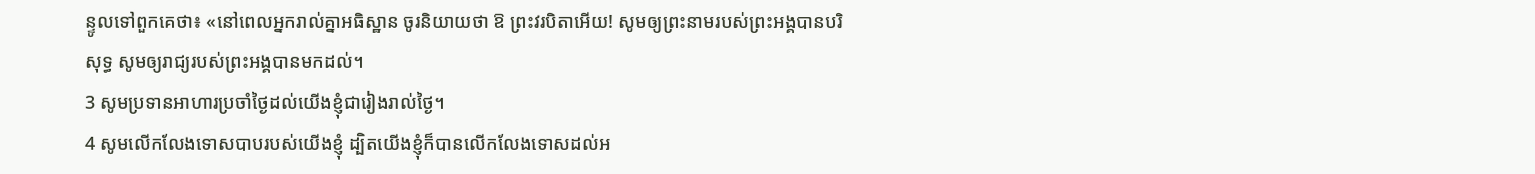ន្ទូលទៅពួកគេថា៖ «នៅពេលអ្នករាល់គ្នាអធិស្ឋាន ចូរនិយាយថា ឱ ព្រះវរបិតាអើយ! សូមឲ្យព្រះនាមរបស់ព្រះអង្គបានបរិសុទ្ធ សូមឲ្យរាជ្យរបស់ព្រះអង្គបានមកដល់។
3 សូមប្រទានអាហារប្រចាំថ្ងៃដល់យើងខ្ញុំជារៀងរាល់ថ្ងៃ។
4 សូមលើកលែងទោសបាបរបស់យើងខ្ញុំ ដ្បិតយើងខ្ញុំក៏បានលើកលែងទោសដល់អ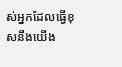ស់អ្នកដែលធ្វើខុសនឹងយើង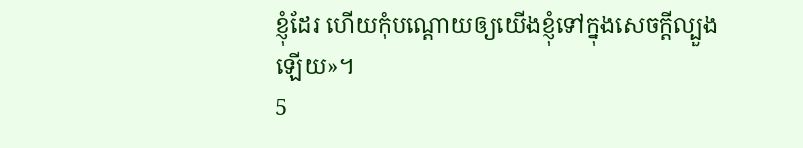ខ្ញុំដែរ ហើយកុំបណ្ដោយឲ្យយើងខ្ញុំទៅក្នុងសេចក្ដីល្បួងឡើយ»។
5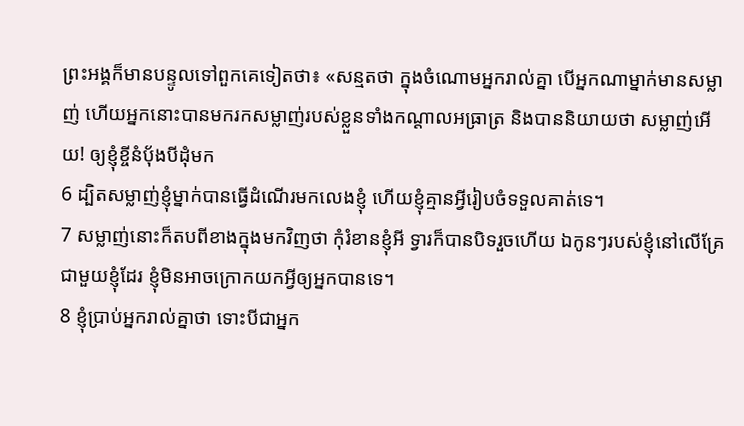ព្រះអង្គក៏មានបន្ទូលទៅពួកគេទៀតថា៖ «សន្មតថា ក្នុងចំណោមអ្នករាល់គ្នា បើអ្នកណាម្នាក់មានសម្លាញ់ ហើយអ្នកនោះបានមករកសម្លាញ់របស់ខ្លួនទាំងកណ្ដាលអធ្រាត្រ និងបាននិយាយថា សម្លាញ់អើយ! ឲ្យខ្ញុំខ្ចីនំប៉័ងបីដុំមក
6 ដ្បិតសម្លាញ់ខ្ញុំម្នាក់បានធ្វើដំណើរមកលេងខ្ញុំ ហើយខ្ញុំគ្មានអ្វីរៀបចំទទួលគាត់ទេ។
7 សម្លាញ់នោះក៏តបពីខាងក្នុងមកវិញថា កុំរំខានខ្ញុំអី ទ្វារក៏បានបិទរួចហើយ ឯកូនៗរបស់ខ្ញុំនៅលើគ្រែជាមួយខ្ញុំដែរ ខ្ញុំមិនអាចក្រោកយកអ្វីឲ្យអ្នកបានទេ។
8 ខ្ញុំប្រាប់អ្នករាល់គ្នាថា ទោះបីជាអ្នក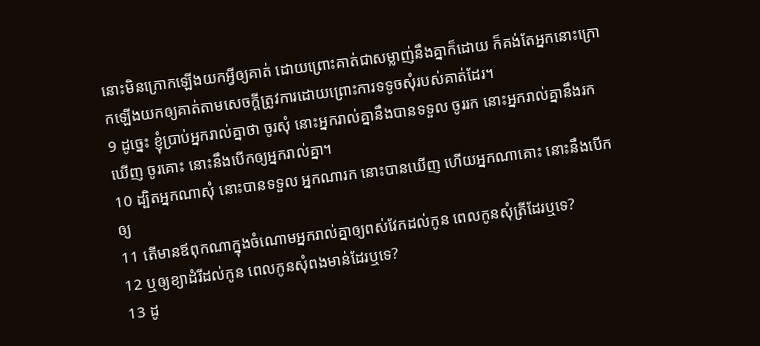នោះមិនក្រោកឡើងយកអ្វីឲ្យគាត់ ដោយព្រោះគាត់ជាសម្លាញ់នឹងគ្នាក៏ដោយ ក៏គង់តែអ្នកនោះក្រោកឡើងយកឲ្យគាត់តាមសេចក្ដីត្រូវការដោយព្រោះការទទូចសុំរបស់គាត់ដែរ។
9 ដូច្នេះ ខ្ញុំប្រាប់អ្នករាល់គ្នាថា ចូរសុំ នោះអ្នករាល់គ្នានឹងបានទទួល ចូររក នោះអ្នករាល់គ្នានឹងរកឃើញ ចូរគោះ នោះនឹងបើកឲ្យអ្នករាល់គ្នា។
10 ដ្បិតអ្នកណាសុំ នោះបានទទួល អ្នកណារក នោះបានឃើញ ហើយអ្នកណាគោះ នោះនឹងបើកឲ្យ
11 តើមានឪពុកណាក្នុងចំណោមអ្នករាល់គ្នាឲ្យពស់វែកដល់កូន ពេលកូនសុំត្រីដែរឬទេ?
12 ឬឲ្យខ្យាដំរីដល់កូន ពេលកូនសុំពងមាន់ដែរឬទេ?
13 ដូ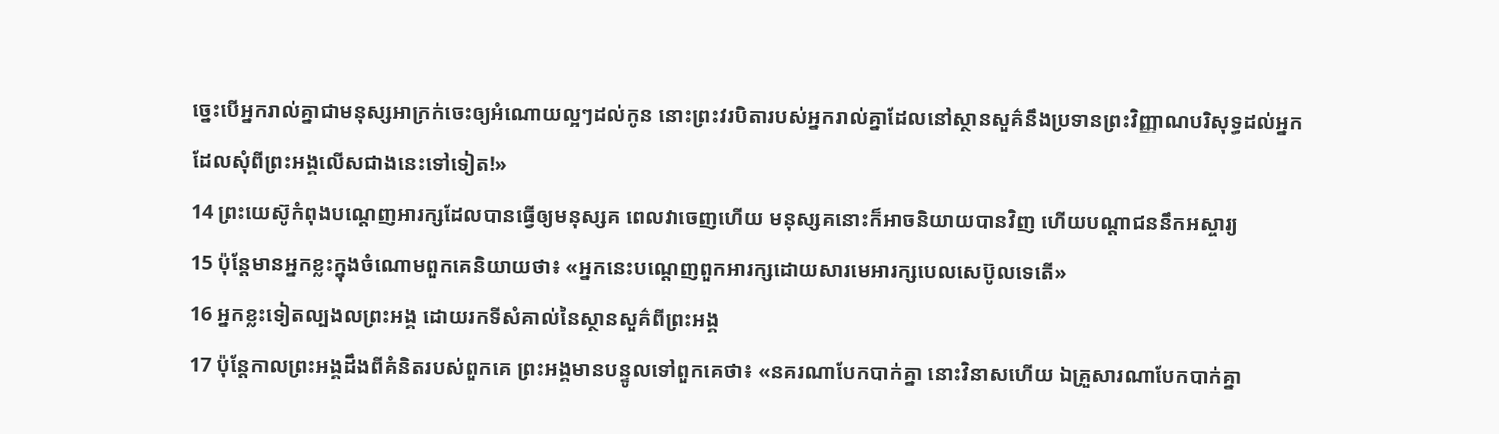ច្នេះបើអ្នករាល់គ្នាជាមនុស្សអាក្រក់ចេះឲ្យអំណោយល្អៗដល់កូន នោះព្រះវរបិតារបស់អ្នករាល់គ្នាដែលនៅស្ថានសួគ៌នឹងប្រទានព្រះវិញ្ញាណបរិសុទ្ធដល់អ្នកដែលសុំពីព្រះអង្គលើសជាងនេះទៅទៀត!»
14 ព្រះយេស៊ូកំពុងបណ្ដេញអារក្សដែលបានធ្វើឲ្យមនុស្សគ ពេលវាចេញហើយ មនុស្សគនោះក៏អាចនិយាយបានវិញ ហើយបណ្ដាជននឹកអស្ចារ្យ
15 ប៉ុន្ដែមានអ្នកខ្លះក្នុងចំណោមពួកគេនិយាយថា៖ «អ្នកនេះបណ្ដេញពួកអារក្សដោយសារមេអារក្សបេលសេប៊ូលទេតើ»
16 អ្នកខ្លះទៀតល្បងលព្រះអង្គ ដោយរកទីសំគាល់នៃស្ថានសួគ៌ពីព្រះអង្គ
17 ប៉ុន្ដែកាលព្រះអង្គដឹងពីគំនិតរបស់ពួកគេ ព្រះអង្គមានបន្ទូលទៅពួកគេថា៖ «នគរណាបែកបាក់គ្នា នោះវិនាសហើយ ឯគ្រួសារណាបែកបាក់គ្នា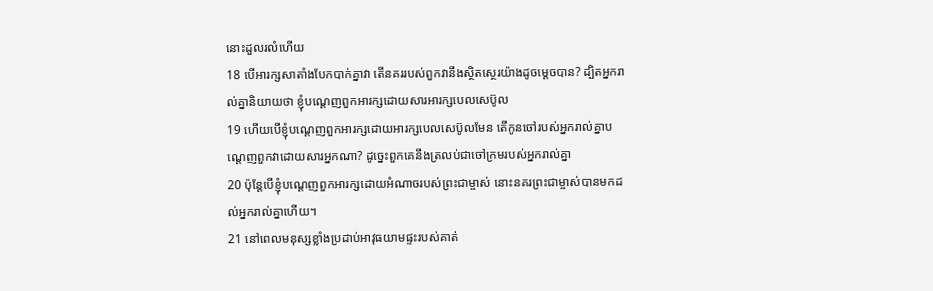នោះដួលរលំហើយ
18 បើអារក្សសាតាំងបែកបាក់គ្នាវា តើនគររបស់ពួកវានឹងស្ថិតស្ថេរយ៉ាងដូចម្ដេចបាន? ដ្បិតអ្នករាល់គ្នានិយាយថា ខ្ញុំបណ្ដេញពួកអារក្សដោយសារអារក្សបេលសេប៊ូល
19 ហើយបើខ្ញុំបណ្ដេញពួកអារក្សដោយអារក្សបេលសេប៊ូលមែន តើកូនចៅរបស់អ្នករាល់គ្នាបណ្ដេញពួកវាដោយសារអ្នកណា? ដូច្នេះពួកគេនឹងត្រលប់ជាចៅក្រមរបស់អ្នករាល់គ្នា
20 ប៉ុន្ដែបើខ្ញុំបណ្ដេញពួកអារក្សដោយអំណាចរបស់ព្រះជាម្ចាស់ នោះនគរព្រះជាម្ចាស់បានមកដល់អ្នករាល់គ្នាហើយ។
21 នៅពេលមនុស្សខ្លាំងប្រដាប់អាវុធយាមផ្ទះរបស់គាត់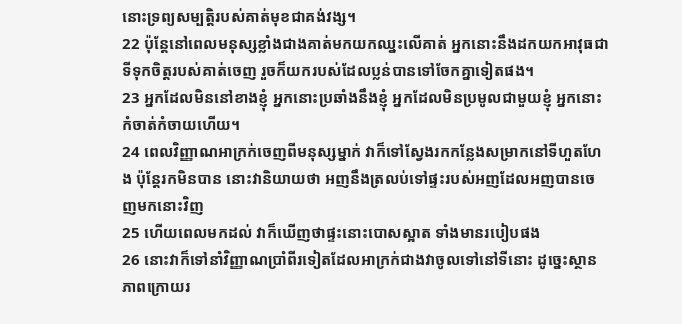នោះទ្រព្យសម្បត្ដិរបស់គាត់មុខជាគង់វង្ស។
22 ប៉ុន្ដែនៅពេលមនុស្សខ្លាំងជាងគាត់មកយកឈ្នះលើគាត់ អ្នកនោះនឹងដកយកអាវុធជាទីទុកចិត្ដរបស់គាត់ចេញ រួចក៏យករបស់ដែលប្លន់បានទៅចែកគ្នាទៀតផង។
23 អ្នកដែលមិននៅខាងខ្ញុំ អ្នកនោះប្រឆាំងនឹងខ្ញុំ អ្នកដែលមិនប្រមូលជាមួយខ្ញុំ អ្នកនោះកំចាត់កំចាយហើយ។
24 ពេលវិញ្ញាណអាក្រក់ចេញពីមនុស្សម្នាក់ វាក៏ទៅស្វែងរកកន្លែងសម្រាកនៅទីហួតហែង ប៉ុន្ដែរកមិនបាន នោះវានិយាយថា អញនឹងត្រលប់ទៅផ្ទះរបស់អញដែលអញបានចេញមកនោះវិញ
25 ហើយពេលមកដល់ វាក៏ឃើញថាផ្ទះនោះបោសស្អាត ទាំងមានរបៀបផង
26 នោះវាក៏ទៅនាំវិញ្ញាណប្រាំពីរទៀតដែលអាក្រក់ជាងវាចូលទៅនៅទីនោះ ដូច្នេះស្ថានភាពក្រោយរ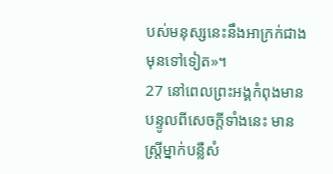បស់មនុស្សនេះនឹងអាក្រក់ជាងមុនទៅទៀត»។
27 នៅពេលព្រះអង្គកំពុងមានបន្ទូលពីសេចក្ដីទាំងនេះ មានស្ដ្រីម្នាក់បន្លឺសំ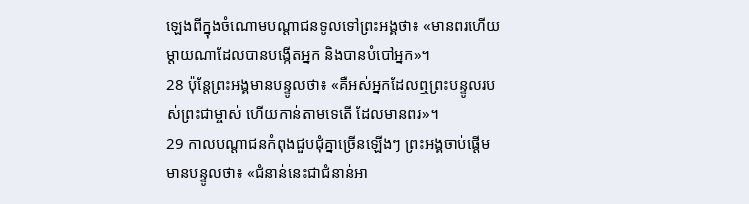ឡេងពីក្នុងចំណោមបណ្ដាជនទូលទៅព្រះអង្គថា៖ «មានពរហើយ ម្ដាយណាដែលបានបង្កើតអ្នក និងបានបំបៅអ្នក»។
28 ប៉ុន្ដែព្រះអង្គមានបន្ទូលថា៖ «គឺអស់អ្នកដែលឮព្រះបន្ទូលរបស់ព្រះជាម្ចាស់ ហើយកាន់តាមទេតើ ដែលមានពរ»។
29 កាលបណ្ដាជនកំពុងជួបជុំគ្នាច្រើនឡើងៗ ព្រះអង្គចាប់ផ្ដើមមានបន្ទូលថា៖ «ជំនាន់នេះជាជំនាន់អា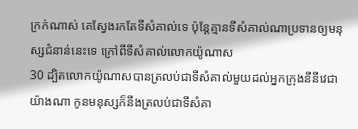ក្រក់ណាស់ គេស្វែងរកតែទីសំគាល់ទេ ប៉ុន្ដែគ្មានទីសំគាល់ណាប្រទានឲ្យមនុស្សជំនាន់នេះទេ ក្រៅពីទីសំគាល់លោកយ៉ូណាស
30 ដ្បិតលោកយ៉ូណាសបានត្រលប់ជាទីសំគាល់មួយដល់អ្នកក្រុងនីនីវេជាយ៉ាងណា កូនមនុស្សក៏នឹងត្រលប់ជាទីសំគា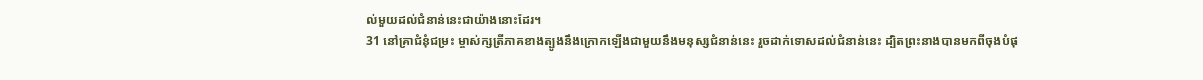ល់មួយដល់ជំនាន់នេះជាយ៉ាងនោះដែរ។
31 នៅគ្រាជំនុំជម្រះ ម្ចាស់ក្សត្រីភាគខាងត្បូងនឹងក្រោកឡើងជាមួយនឹងមនុស្សជំនាន់នេះ រួចដាក់ទោសដល់ជំនាន់នេះ ដ្បិតព្រះនាងបានមកពីចុងបំផុ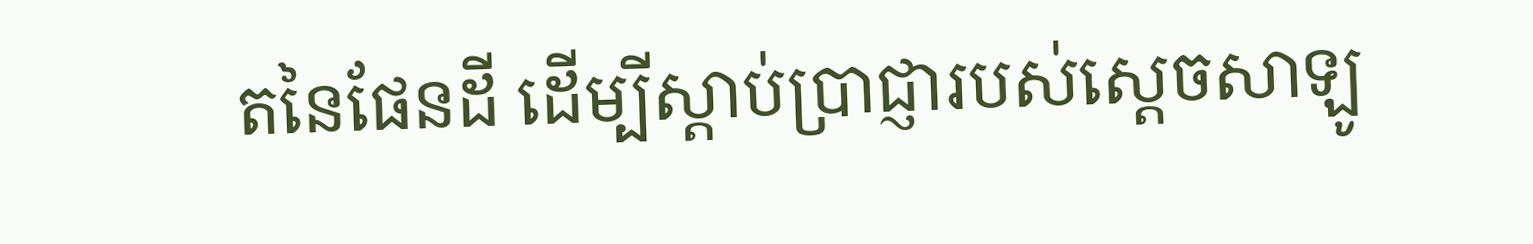តនៃផែនដី ដើម្បីស្ដាប់ប្រាជ្ញារបស់ស្ដេចសាឡូ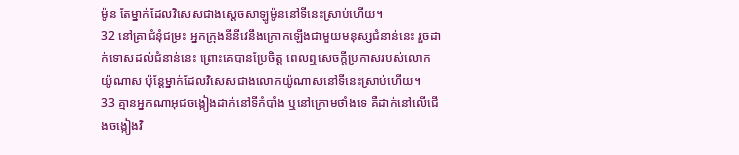ម៉ូន តែម្នាក់ដែលវិសេសជាងស្ដេចសាឡូម៉ូននៅទីនេះស្រាប់ហើយ។
32 នៅគ្រាជំនុំជម្រះ អ្នកក្រុងនីនីវេនឹងក្រោកឡើងជាមួយមនុស្សជំនាន់នេះ រួចដាក់ទោសដល់ជំនាន់នេះ ព្រោះគេបានប្រែចិត្ដ ពេលឮសេចក្ដីប្រកាសរបស់លោកយ៉ូណាស ប៉ុន្ដែម្នាក់ដែលវិសេសជាងលោកយ៉ូណាសនៅទីនេះស្រាប់ហើយ។
33 គ្មានអ្នកណាអុជចង្កៀងដាក់នៅទីកំបាំង ឬនៅក្រោមថាំងទេ គឺដាក់នៅលើជើងចង្កៀងវិ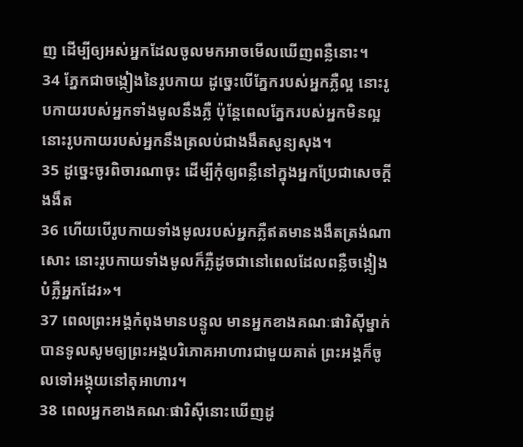ញ ដើម្បីឲ្យអស់អ្នកដែលចូលមកអាចមើលឃើញពន្លឺនោះ។
34 ភ្នែកជាចង្កៀងនៃរូបកាយ ដូច្នេះបើភ្នែករបស់អ្នកភ្លឺល្អ នោះរូបកាយរបស់អ្នកទាំងមូលនឹងភ្លឺ ប៉ុន្ដែពេលភ្នែករបស់អ្នកមិនល្អ នោះរូបកាយរបស់អ្នកនឹងត្រលប់ជាងងឹតសូន្យសុង។
35 ដូច្នេះចូរពិចារណាចុះ ដើម្បីកុំឲ្យពន្លឺនៅក្នុងអ្នកប្រែជាសេចក្ដីងងឹត
36 ហើយបើរូបកាយទាំងមូលរបស់អ្នកភ្លឺឥតមានងងឹតត្រង់ណាសោះ នោះរូបកាយទាំងមូលក៏ភ្លឺដូចជានៅពេលដែលពន្លឺចង្កៀងបំភ្លឺអ្នកដែរ»។
37 ពេលព្រះអង្គកំពុងមានបន្ទូល មានអ្នកខាងគណៈផារិស៊ីម្នាក់បានទូលសូមឲ្យព្រះអង្គបរិភោគអាហារជាមួយគាត់ ព្រះអង្គក៏ចូលទៅអង្គុយនៅតុអាហារ។
38 ពេលអ្នកខាងគណៈផារិស៊ីនោះឃើញដូ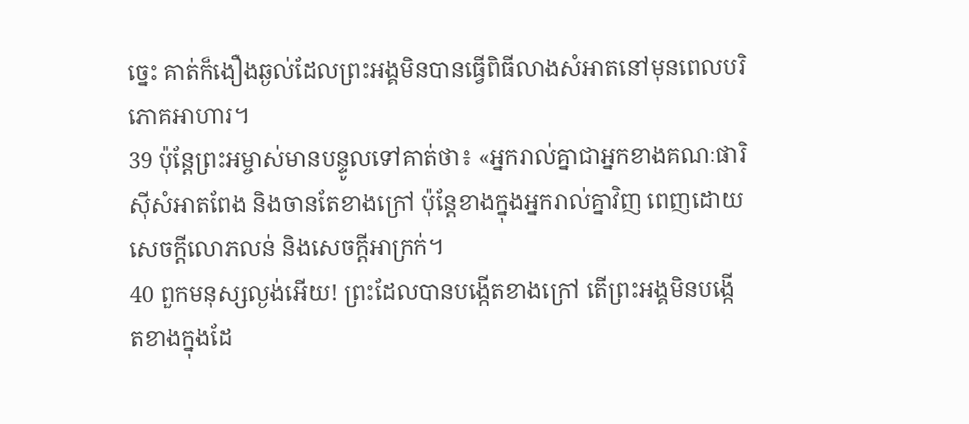ច្នេះ គាត់ក៏ងឿងឆ្ងល់ដែលព្រះអង្គមិនបានធ្វើពិធីលាងសំអាតនៅមុនពេលបរិភោគអាហារ។
39 ប៉ុន្ដែព្រះអម្ចាស់មានបន្ទូលទៅគាត់ថា៖ «អ្នករាល់គ្នាជាអ្នកខាងគណៈផារិស៊ីសំអាតពែង និងចានតែខាងក្រៅ ប៉ុន្ដែខាងក្នុងអ្នករាល់គ្នាវិញ ពេញដោយសេចក្ដីលោភលន់ និងសេចក្ដីអាក្រក់។
40 ពួកមនុស្សល្ងង់អើយ! ព្រះដែលបានបង្កើតខាងក្រៅ តើព្រះអង្គមិនបង្កើតខាងក្នុងដែ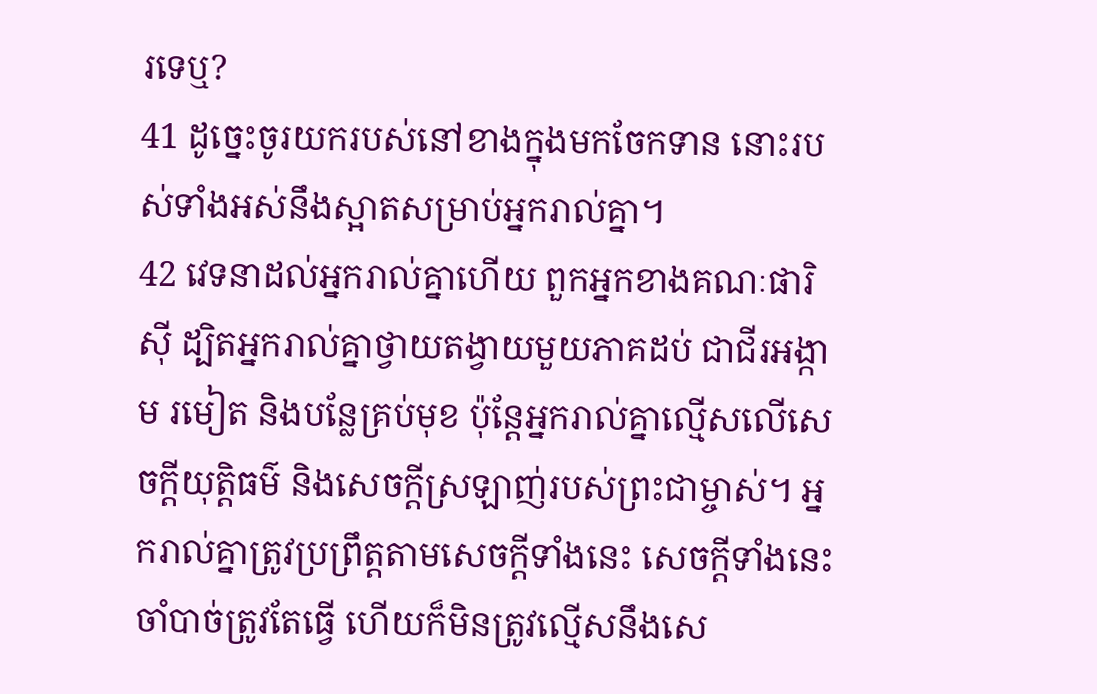រទេឬ?
41 ដូច្នេះចូរយករបស់នៅខាងក្នុងមកចែកទាន នោះរបស់ទាំងអស់នឹងស្អាតសម្រាប់អ្នករាល់គ្នា។
42 វេទនាដល់អ្នករាល់គ្នាហើយ ពួកអ្នកខាងគណៈផារិស៊ី ដ្បិតអ្នករាល់គ្នាថ្វាយតង្វាយមួយភាគដប់ ជាជីរអង្កាម រមៀត និងបន្លែគ្រប់មុខ ប៉ុន្ដែអ្នករាល់គ្នាល្មើសលើសេចក្ដីយុត្ដិធម៌ និងសេចក្ដីស្រឡាញ់របស់ព្រះជាម្ចាស់។ អ្នករាល់គ្នាត្រូវប្រព្រឹត្ដតាមសេចក្ដីទាំងនេះ សេចក្ដីទាំងនេះចាំបាច់ត្រូវតែធ្វើ ហើយក៏មិនត្រូវល្មើសនឹងសេ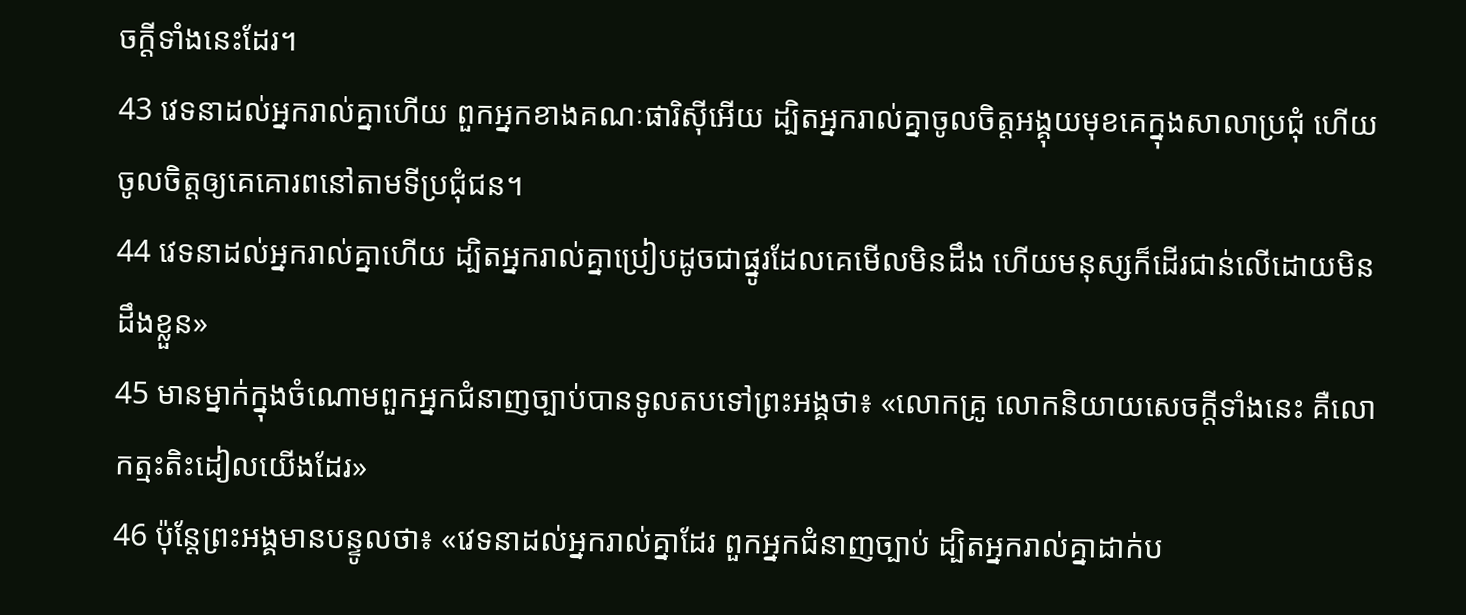ចក្ដីទាំងនេះដែរ។
43 វេទនាដល់អ្នករាល់គ្នាហើយ ពួកអ្នកខាងគណៈផារិស៊ីអើយ ដ្បិតអ្នករាល់គ្នាចូលចិត្តអង្គុយមុខគេក្នុងសាលាប្រជុំ ហើយចូលចិត្តឲ្យគេគោរពនៅតាមទីប្រជុំជន។
44 វេទនាដល់អ្នករាល់គ្នាហើយ ដ្បិតអ្នករាល់គ្នាប្រៀបដូចជាផ្នូរដែលគេមើលមិនដឹង ហើយមនុស្សក៏ដើរជាន់លើដោយមិនដឹងខ្លួន»
45 មានម្នាក់ក្នុងចំណោមពួកអ្នកជំនាញច្បាប់បានទូលតបទៅព្រះអង្គថា៖ «លោកគ្រូ លោកនិយាយសេចក្ដីទាំងនេះ គឺលោកត្មះតិះដៀលយើងដែរ»
46 ប៉ុន្ដែព្រះអង្គមានបន្ទូលថា៖ «វេទនាដល់អ្នករាល់គ្នាដែរ ពួកអ្នកជំនាញច្បាប់ ដ្បិតអ្នករាល់គ្នាដាក់ប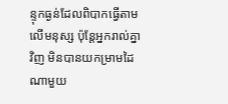ន្ទុកធ្ងន់ដែលពិបាកធ្វើតាមលើមនុស្ស ប៉ុន្ដែអ្នករាល់គ្នាវិញ មិនបានយកម្រាមដៃណាមួយ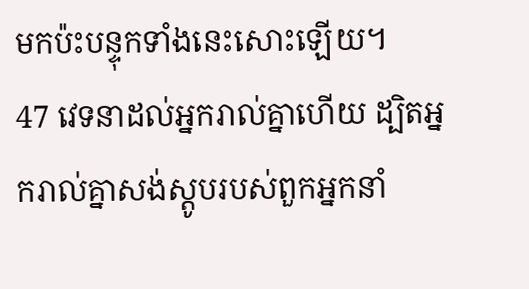មកប៉ះបន្ទុកទាំងនេះសោះឡើយ។
47 វេទនាដល់អ្នករាល់គ្នាហើយ ដ្បិតអ្នករាល់គ្នាសង់ស្ដូបរបស់ពួកអ្នកនាំ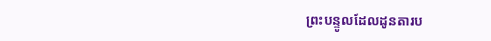ព្រះបន្ទូលដែលដូនតារប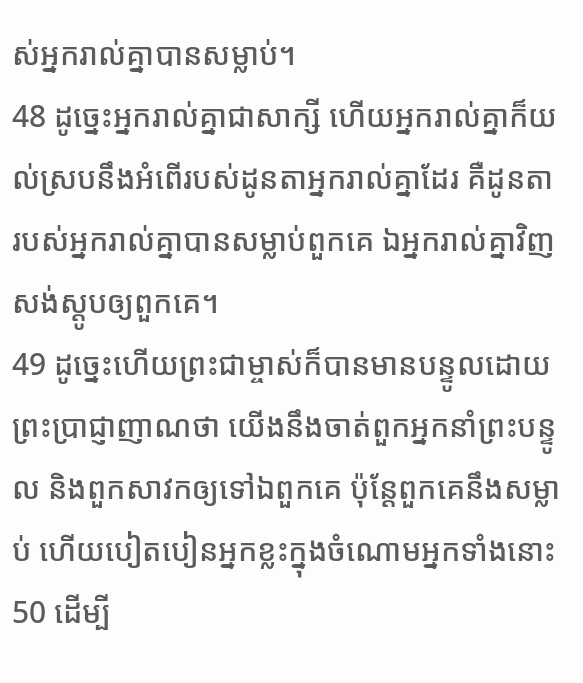ស់អ្នករាល់គ្នាបានសម្លាប់។
48 ដូច្នេះអ្នករាល់គ្នាជាសាក្សី ហើយអ្នករាល់គ្នាក៏យល់ស្របនឹងអំពើរបស់ដូនតាអ្នករាល់គ្នាដែរ គឺដូនតារបស់អ្នករាល់គ្នាបានសម្លាប់ពួកគេ ឯអ្នករាល់គ្នាវិញសង់ស្ដូបឲ្យពួកគេ។
49 ដូច្នេះហើយព្រះជាម្ចាស់ក៏បានមានបន្ទូលដោយព្រះប្រាជ្ញាញាណថា យើងនឹងចាត់ពួកអ្នកនាំព្រះបន្ទូល និងពួកសាវកឲ្យទៅឯពួកគេ ប៉ុន្ដែពួកគេនឹងសម្លាប់ ហើយបៀតបៀនអ្នកខ្លះក្នុងចំណោមអ្នកទាំងនោះ
50 ដើម្បី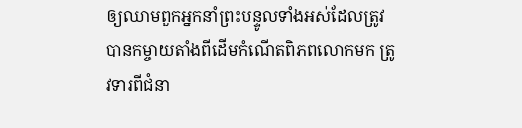ឲ្យឈាមពួកអ្នកនាំព្រះបន្ទូលទាំងអស់ដែលត្រូវបានកម្ចាយតាំងពីដើមកំណើតពិភពលោកមក ត្រូវទារពីជំនា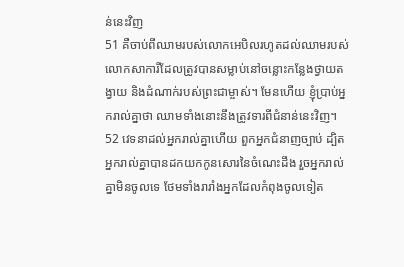ន់នេះវិញ
51 គឺចាប់ពីឈាមរបស់លោកអេបិលរហូតដល់ឈាមរបស់លោកសាការីដែលត្រូវបានសម្លាប់នៅចន្លោះកន្លែងថ្វាយតង្វាយ និងដំណាក់របស់ព្រះជាម្ចាស់។ មែនហើយ ខ្ញុំប្រាប់អ្នករាល់គ្នាថា ឈាមទាំងនោះនឹងត្រូវទារពីជំនាន់នេះវិញ។
52 វេទនាដល់អ្នករាល់គ្នាហើយ ពួកអ្នកជំនាញច្បាប់ ដ្បិតអ្នករាល់គ្នាបានដកយកកូនសោរនៃចំណេះដឹង រួចអ្នករាល់គ្នាមិនចូលទេ ថែមទាំងរារាំងអ្នកដែលកំពុងចូលទៀត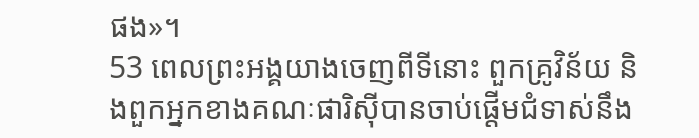ផង»។
53 ពេលព្រះអង្គយាងចេញពីទីនោះ ពួកគ្រូវិន័យ និងពួកអ្នកខាងគណៈផារិស៊ីបានចាប់ផ្ដើមជំទាស់នឹង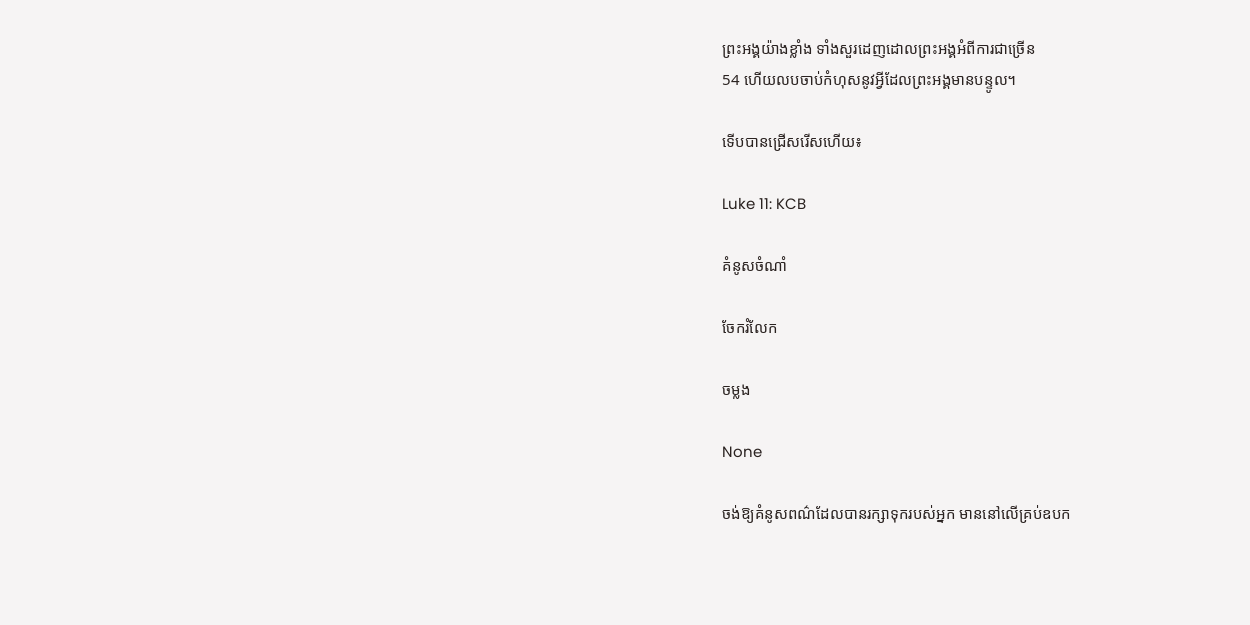ព្រះអង្គយ៉ាងខ្លាំង ទាំងសួរដេញដោលព្រះអង្គអំពីការជាច្រើន
54 ហើយលបចាប់កំហុសនូវអ្វីដែលព្រះអង្គមានបន្ទូល។

ទើបបានជ្រើសរើសហើយ៖

Luke 11: KCB

គំនូសចំណាំ

ចែករំលែក

ចម្លង

None

ចង់ឱ្យគំនូសពណ៌ដែលបានរក្សាទុករបស់អ្នក មាននៅលើគ្រប់ឧបក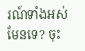រណ៍ទាំងអស់មែនទេ? ចុះ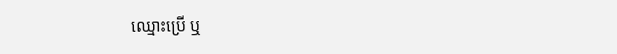ឈ្មោះប្រើ ឬ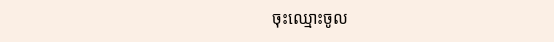ចុះឈ្មោះចូល